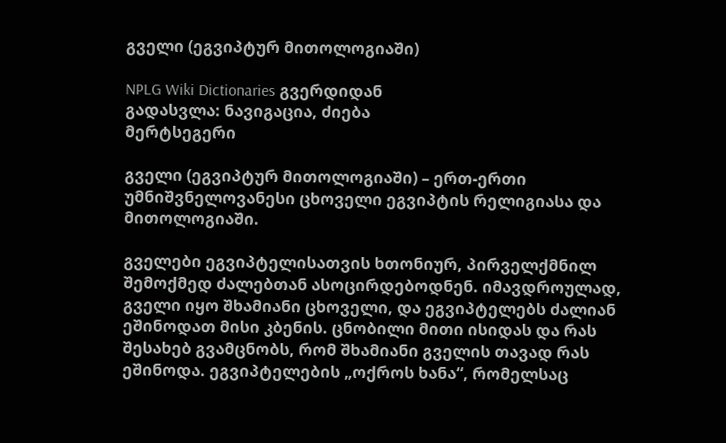გველი (ეგვიპტურ მითოლოგიაში)

NPLG Wiki Dictionaries გვერდიდან
გადასვლა: ნავიგაცია, ძიება
მერტსეგერი

გველი (ეგვიპტურ მითოლოგიაში) – ერთ-ერთი უმნიშვნელოვანესი ცხოველი ეგვიპტის რელიგიასა და მითოლოგიაში.

გველები ეგვიპტელისათვის ხთონიურ, პირველქმნილ შემოქმედ ძალებთან ასოცირდებოდნენ. იმავდროულად, გველი იყო შხამიანი ცხოველი, და ეგვიპტელებს ძალიან ეშინოდათ მისი კბენის. ცნობილი მითი ისიდას და რას შესახებ გვამცნობს, რომ შხამიანი გველის თავად რას ეშინოდა. ეგვიპტელების „ოქროს ხანა“, რომელსაც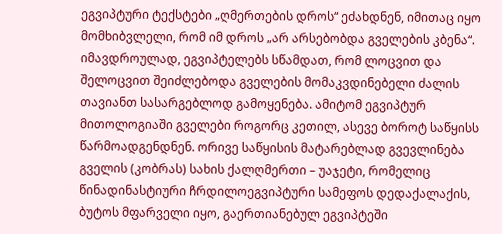ეგვიპტური ტექსტები „ღმერთების დროს“ ეძახდნენ, იმითაც იყო მომხიბვლელი, რომ იმ დროს „არ არსებობდა გველების კბენა“. იმავდროულად, ეგვიპტელებს სწამდათ, რომ ლოცვით და შელოცვით შეიძლებოდა გველების მომაკვდინებელი ძალის თავიანთ სასარგებლოდ გამოყენება. ამიტომ ეგვიპტურ მითოლოგიაში გველები როგორც კეთილ, ასევე ბოროტ საწყისს წარმოადგენდნენ. ორივე საწყისის მატარებლად გვევლინება გველის (კობრას) სახის ქალღმერთი – უაჯეტი, რომელიც წინადინასტიური ჩრდილოეგვიპტური სამეფოს დედაქალაქის, ბუტოს მფარველი იყო, გაერთიანებულ ეგვიპტეში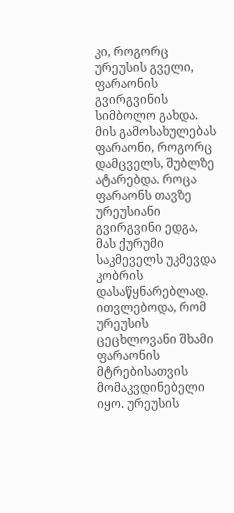კი, როგორც ურეუსის გველი, ფარაონის გვირგვინის სიმბოლო გახდა. მის გამოსახულებას ფარაონი, როგორც დამცველს, შუბლზე ატარებდა. როცა ფარაონს თავზე ურეუსიანი გვირგვინი ედგა, მას ქურუმი საკმეველს უკმევდა კობრის დასაწყნარებლად. ითვლებოდა, რომ ურეუსის ცეცხლოვანი შხამი ფარაონის მტრებისათვის მომაკვდინებელი იყო. ურეუსის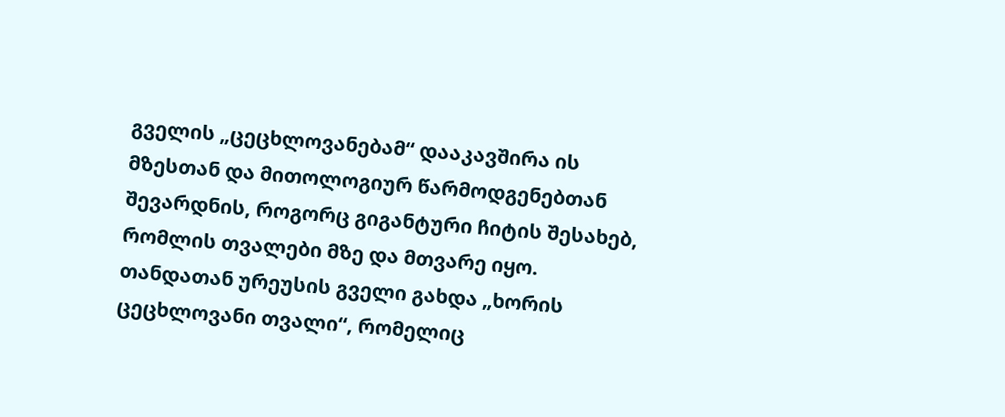გველის „ცეცხლოვანებამ“ დააკავშირა ის მზესთან და მითოლოგიურ წარმოდგენებთან შევარდნის, როგორც გიგანტური ჩიტის შესახებ, რომლის თვალები მზე და მთვარე იყო. თანდათან ურეუსის გველი გახდა „ხორის ცეცხლოვანი თვალი“, რომელიც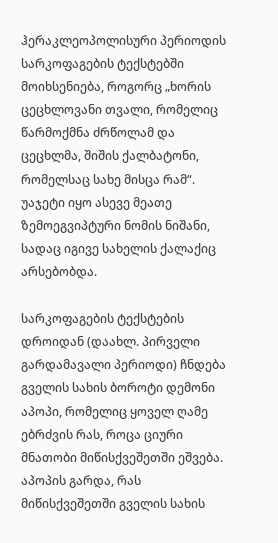ჰერაკლეოპოლისური პერიოდის სარკოფაგების ტექსტებში მოიხსენიება, როგორც „ხორის ცეცხლოვანი თვალი, რომელიც წარმოქმნა ძრწოლამ და ცეცხლმა, შიშის ქალბატონი, რომელსაც სახე მისცა რამ“. უაჯეტი იყო ასევე მეათე ზემოეგვიპტური ნომის ნიშანი, სადაც იგივე სახელის ქალაქიც არსებობდა.

სარკოფაგების ტექსტების დროიდან (დაახლ. პირველი გარდამავალი პერიოდი) ჩნდება გველის სახის ბოროტი დემონი აპოპი, რომელიც ყოველ ღამე ებრძვის რას, როცა ციური მნათობი მიწისქვეშეთში ეშვება. აპოპის გარდა, რას მიწისქვეშეთში გველის სახის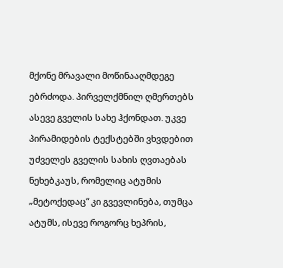მქონე მრავალი მოწინააღმდეგე ებრძოდა. პირველქმნილ ღმერთებს ასევე გველის სახე ჰქონდათ. უკვე პირამიდების ტექსტებში ვხვდებით უძველეს გველის სახის ღვთაებას ნეხებკაუს, რომელიც ატუმის „მეტოქედაც“ კი გვევლინება, თუმცა ატუმს, ისევე როგორც ხეპრის,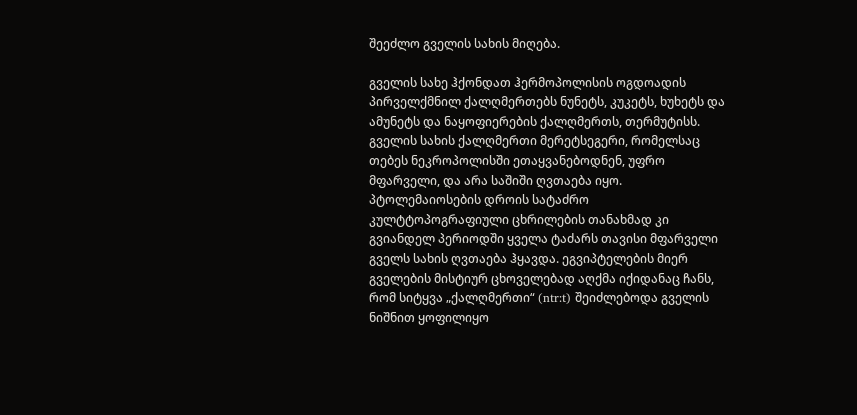შეეძლო გველის სახის მიღება.

გველის სახე ჰქონდათ ჰერმოპოლისის ოგდოადის პირველქმნილ ქალღმერთებს ნუნეტს, კუკეტს, ხუხეტს და ამუნეტს და ნაყოფიერების ქალღმერთს, თერმუტისს. გველის სახის ქალღმერთი მერეტსეგერი, რომელსაც თებეს ნეკროპოლისში ეთაყვანებოდნენ, უფრო მფარველი, და არა საშიში ღვთაება იყო. პტოლემაიოსების დროის სატაძრო კულტტოპოგრაფიული ცხრილების თანახმად კი გვიანდელ პერიოდში ყველა ტაძარს თავისი მფარველი გველს სახის ღვთაება ჰყავდა. ეგვიპტელების მიერ გველების მისტიურ ცხოველებად აღქმა იქიდანაც ჩანს, რომ სიტყვა „ქალღმერთი“ (ntr:t) შეიძლებოდა გველის ნიშნით ყოფილიყო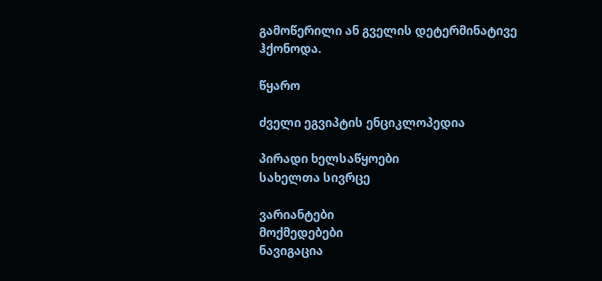გამოწერილი ან გველის დეტერმინატივე ჰქონოდა.

წყარო

ძველი ეგვიპტის ენციკლოპედია

პირადი ხელსაწყოები
სახელთა სივრცე

ვარიანტები
მოქმედებები
ნავიგაცია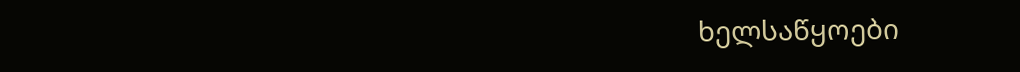ხელსაწყოები